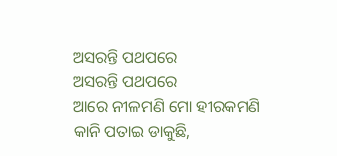ଅସରନ୍ତି ପଥପରେ
ଅସରନ୍ତି ପଥପରେ
ଆରେ ନୀଳମଣି ମୋ ହୀରକମଣି
କାନି ପତାଇ ଡାକୁଛି,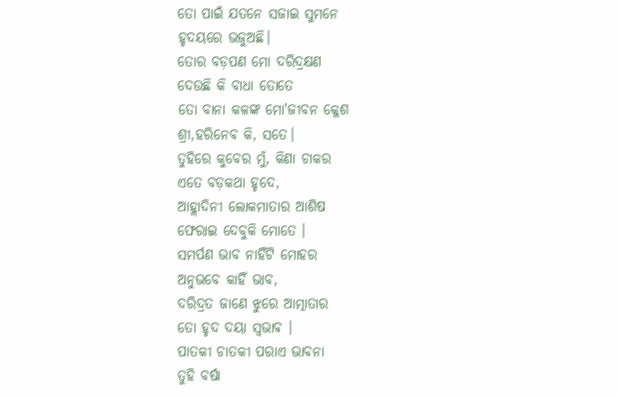ତୋ ପାଇଁ ଯତନେ ସଜାଇ ସୁମନେ
ହୃଦୟରେ ଭଜୁଅଛି।
ତୋର ବଡ଼ପଣ ମୋ ଦରିଦ୍ରକ୍ଷଣ
ଦେଉଛି କି ବାଧା ତୋତେ
ତୋ ବାନା କଳଙ୍କ ମୋ'ଜୀବନ କ୍ଳେଶ
ଶ୍ରୀ,ହରିନେବ କି, ସତେ।
ତୁହିରେ କୁବେର ମୁଁ, କିଣା ଚାକର
ଏତେ ବଡ଼କଥା ହୃଦେ,
ଆହ୍ଲାଦିନୀ ଲୋକମାତାର ଆଶିଷ
ଫେରାଇ ଦେବୁକି ମୋତେ ।
ସମର୍ପଣ ଭାବ ନାହିଁଟି ମୋହର
ଅନୁଭବେ କାହିଁ ଭାବ,
ଦରିଦ୍ରତ ଜାଣେ ଝୁରେ ଆତ୍ମାତାର
ତୋ ହୃଦ ଦୟା ସ୍ଵଭାଵ ।
ପାତକୀ ଚାତକୀ ପରାଏ ଭାବନା
ତୁହି ବର୍ଷା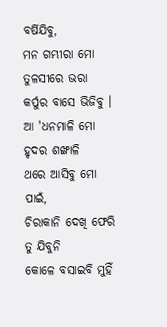ବର୍ଷିଯିବୁ,
ମନ ଗମ୍ଭୀରା ମୋ ତୁଳସୀରେ ଭରା
କର୍ପୁର ବାସେ ଭିଜିବୁ ।
ଆ 'ଧନମାଳି ମୋ ହୃଦର ଶଙ୍ଖାଳି
ଥରେ ଆସିବୁ ମୋ ପାଇଁ,
ଚିରାକାନି ଦେଖି ଫେରି ତୁ ଯିବୁନି
କୋଳେ ବସାଇବି ମୁହିଁ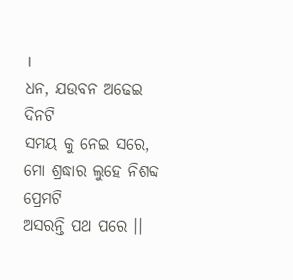।
ଧନ, ଯଉବନ ଅଢେଇ ଦିନଟି
ସମୟ କୁ ନେଇ ସରେ,
ମୋ ଶ୍ରଦ୍ଧାର ଲୁହେ ନିଶବ୍ଦ ପ୍ରେମଟି
ଅସରନ୍ତି ପଥ ପରେ ।।